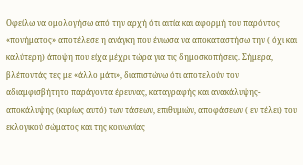Οφείλω να ομολογήσω από την αρχή ότι αιτία και αφορμή του παρόντος «πονήματος» αποτέλεσε η ανάγκη που ένιωσα να αποκαταστήσω την ( όχι και καλύτερη) άποψη που είχα μέχρι τώρα για τις δημοσκοπήσεις. Σήμερα, βλέποντάς τες με «άλλο μάτι», διαπιστώνω ότι αποτελούν τον αδιαμφισβήτητο παράγοντα έρευνας, καταγραφής και ανακάλυψης-αποκάλυψης (κυρίως αυτό) των τάσεων, επιθυμιών, αποφάσεων ( εν τέλει) του εκλογικού σώματος και της κοινωνίας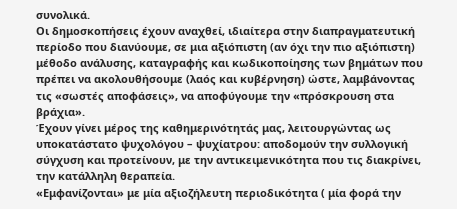συνολικά.
Οι δημοσκοπήσεις έχουν αναχθεί, ιδιαίτερα στην διαπραγματευτική περίοδο που διανύουμε, σε μια αξιόπιστη (αν όχι την πιο αξιόπιστη) μέθοδο ανάλυσης, καταγραφής και κωδικοποίησης των βημάτων που πρέπει να ακολουθήσουμε (λαός και κυβέρνηση) ώστε, λαμβάνοντας τις «σωστές αποφάσεις», να αποφύγουμε την «πρόσκρουση στα βράχια».
Έχουν γίνει μέρος της καθημερινότητάς μας, λειτουργώντας ως υποκατάστατο ψυχολόγου – ψυχίατρου: αποδομούν την συλλογική σύγχυση και προτείνουν, με την αντικειμενικότητα που τις διακρίνει, την κατάλληλη θεραπεία.
«Εμφανίζονται» με μία αξιοζήλευτη περιοδικότητα ( μία φορά την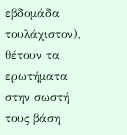εβδομάδα τουλάχιστον), θέτουν τα ερωτήματα στην σωστή τους βάση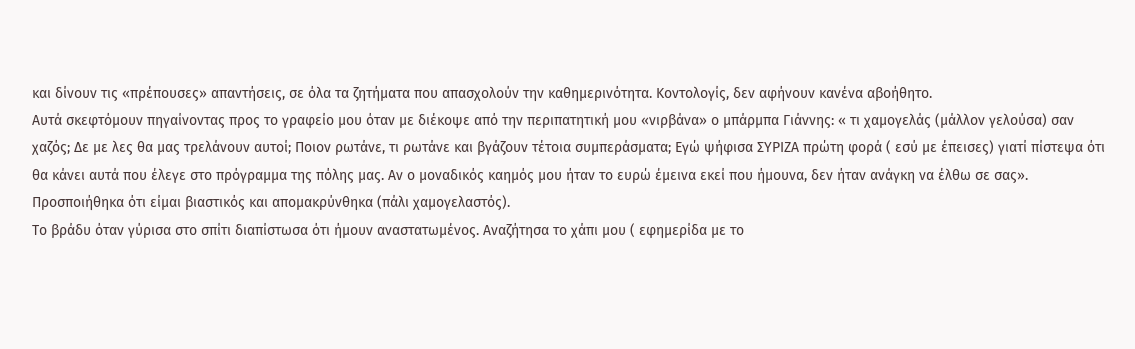και δίνουν τις «πρέπουσες» απαντήσεις, σε όλα τα ζητήματα που απασχολούν την καθημερινότητα. Κοντολογίς, δεν αφήνουν κανένα αβοήθητο.
Αυτά σκεφτόμουν πηγαίνοντας προς το γραφείο μου όταν με διέκοψε από την περιπατητική μου «νιρβάνα» ο μπάρμπα Γιάννης: « τι χαμογελάς (μάλλον γελούσα) σαν χαζός; Δε με λες θα μας τρελάνουν αυτοί; Ποιον ρωτάνε, τι ρωτάνε και βγάζουν τέτοια συμπεράσματα; Εγώ ψήφισα ΣΥΡΙΖΑ πρώτη φορά ( εσύ με έπεισες) γιατί πίστεψα ότι θα κάνει αυτά που έλεγε στο πρόγραμμα της πόλης μας. Αν ο μοναδικός καημός μου ήταν το ευρώ έμεινα εκεί που ήμουνα, δεν ήταν ανάγκη να έλθω σε σας».
Προσποιήθηκα ότι είμαι βιαστικός και απομακρύνθηκα (πάλι χαμογελαστός).
Το βράδυ όταν γύρισα στο σπίτι διαπίστωσα ότι ήμουν αναστατωμένος. Αναζήτησα το χάπι μου ( εφημερίδα με το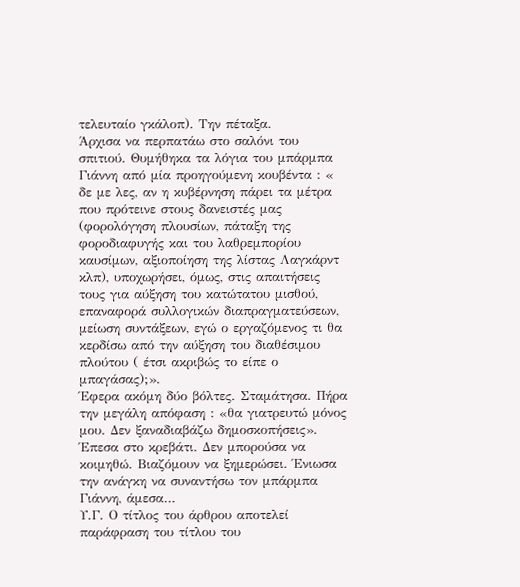τελευταίο γκάλοπ). Την πέταξα.
Άρχισα να περπατάω στο σαλόνι του σπιτιού. Θυμήθηκα τα λόγια του μπάρμπα Γιάννη από μία προηγούμενη κουβέντα : « δε με λες, αν η κυβέρνηση πάρει τα μέτρα που πρότεινε στους δανειστές μας (φορολόγηση πλουσίων, πάταξη της φοροδιαφυγής και του λαθρεμπορίου καυσίμων, αξιοποίηση της λίστας Λαγκάρντ κλπ), υποχωρήσει, όμως, στις απαιτήσεις τους για αύξηση του κατώτατου μισθού, επαναφορά συλλογικών διαπραγματεύσεων, μείωση συντάξεων, εγώ ο εργαζόμενος τι θα κερδίσω από την αύξηση του διαθέσιμου πλούτου ( έτσι ακριβώς το είπε ο μπαγάσας);».
Έφερα ακόμη δύο βόλτες. Σταμάτησα. Πήρα την μεγάλη απόφαση : «θα γιατρευτώ μόνος μου. Δεν ξαναδιαβάζω δημοσκοπήσεις».
Έπεσα στο κρεβάτι. Δεν μπορούσα να κοιμηθώ. Βιαζόμουν να ξημερώσει. Ένιωσα την ανάγκη να συναντήσω τον μπάρμπα Γιάννη, άμεσα…
Υ.Γ. Ο τίτλος του άρθρου αποτελεί παράφραση του τίτλου του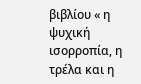βιβλίου « η ψυχική ισορροπία, η τρέλα και η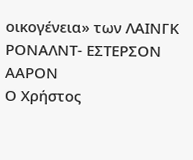οικογένεια» των ΛΑΙΝΓΚ ΡΟΝΑΛΝΤ- ΕΣΤΕΡΣΟΝ ΑΑΡΟΝ
Ο Χρήστος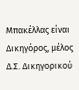Μπακέλλας είναι Δικηγόρος, μέλος Δ.Σ. Δικηγορικού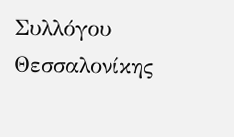Συλλόγου Θεσσαλονίκης